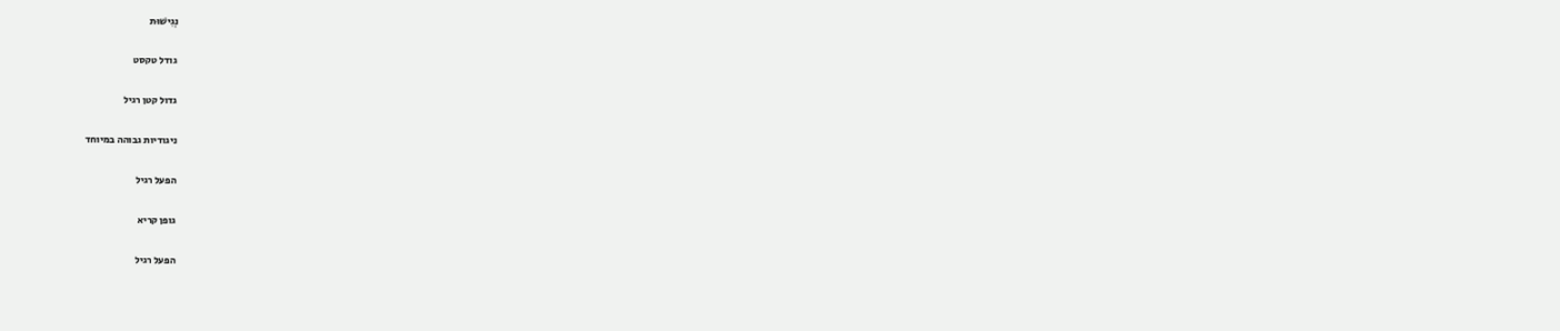נְגִישׁוּת

גודל טקסט

גדול קטן רגיל

ניגודיות גבוהה במיוחד

הפעל רגיל

גופן קריא

הפעל רגיל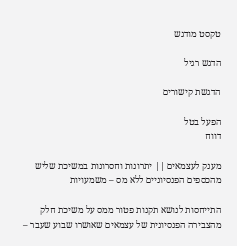טקסט מודגש

הדגש רגיל

הדגשת קישורים

הפעל בטל
דווח

מענק לעצמאים || יתרונות וחסרונות במשיכת שליש מהכספים הפנסיוניים ללא מס – משמעויות

התייחסות לנושא תקנות פטור ממס על משיכת חלק מהצבירה הפנסיונית של עצמאים שאושרו שבוע שעבר –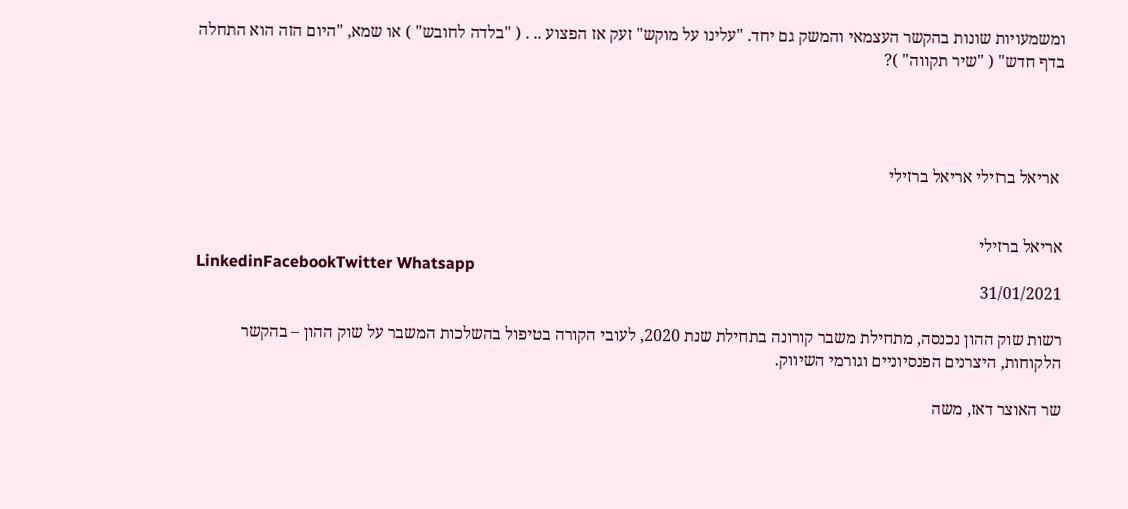ומשמעויות שונות בהקשר העצמאי והמשק גם יחד. "עלינו על מוקש" זעק אז הפצוע .. . ( "בלדה לחובש" ) או שמא, "היום הזה הוא התחלה בדף חדש" ( "שיר תקווה" )?




 אריאל ברזילי אריאל ברזילי


אריאל ברזילי
LinkedinFacebookTwitter Whatsapp
31/01/2021

רשות שוק ההון נכנסה, מתחילת משבר קורונה בתחילת שנת 2020, לעובי הקורה בטיפול בהשלכות המשבר על שוק ההון – בהקשר הלקוחות, היצרנים הפנסיוניים וגורמי השיווק.

שר האוצר דאז, משה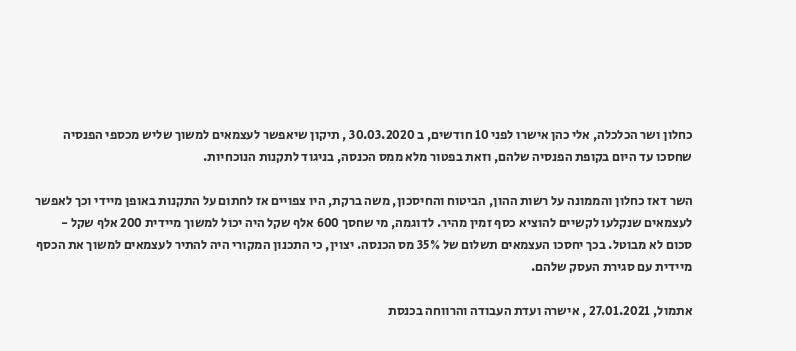כחלון ושר הכלכלה, אלי כהן אישרו לפני 10 חודשים, ב 30.03.2020 , תיקון שיאפשר לעצמאים למשוך שליש מכספי הפנסיה שחסכו עד היום בקופת הפנסיה שלהם, וזאת בפטור מלא ממס הכנסה, בניגוד לתקנות הנוכחיות.

השר דאז כחלון והממונה על רשות ההון, הביטוח והחיסכון, משה ברקת, היו צפויים אז לחתום על התקנות באופן מיידי וכך לאפשר לעצמאים שנקלעו לקשיים להוציא כסף זמין מהיר. לדוגמה, מי שחסך 600 אלף שקל היה יכול למשוך מיידית 200 אלף שקל -  סכום לא מבוטל. בכך יחסכו העצמאים תשלום של 35% מס הכנסה. יצוין, כי התכנון המקורי היה להתיר לעצמאים למשוך את הכסף מיידית עם סגירת העסק שלהם.

אתמול, 27.01.2021 , אישרה ועדת העבודה והרווחה בכנסת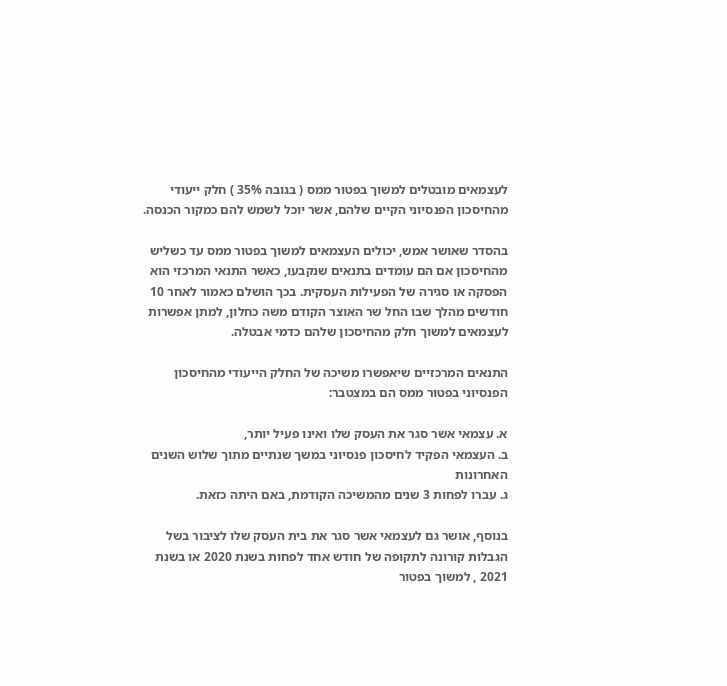לעצמאים מובטלים למשוך בפטור ממס ( בגובה 35% ) חלק ייעודי מהחיסכון הפנסיוני הקיים שלהם, אשר יוכל לשמש להם כמקור הכנסה.

בהסדר שאושר אמש, יכולים העצמאים למשוך בפטור ממס עד כשליש מהחיסכון אם הם עומדים בתנאים שנקבעו, כאשר התנאי המרכזי הוא הפסקה או סגירה של הפעילות העסקית. בכך הושלם כאמור לאחר 10 חודשים מהלך שבו החל שר האוצר הקודם משה כחלון, למתן אפשרות לעצמאים למשוך חלק מהחיסכון שלהם כדמי אבטלה.

התנאים המרכזיים שיאפשרו משיכה של החלק הייעודי מהחיסכון הפנסיוני בפטור ממס הם במצטבר:

א. עצמאי אשר סגר את העסק שלו ואינו פעיל יותר,
ב. העצמאי הפקיד לחיסכון פנסיוני במשך שנתיים מתוך שלוש השנים האחרונות
ג. עברו לפחות 3 שנים מהמשיכה הקודמת, באם היתה כזאת.

בנוסף, אושר גם לעצמאי אשר סגר את בית העסק שלו לציבור בשל הגבלות קורונה לתקופה של חודש אחד לפחות בשנת 2020 או בשנת 2021 , למשוך בפטור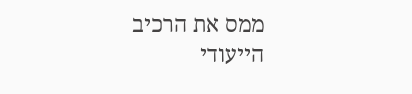ממס את הרכיב הייעודי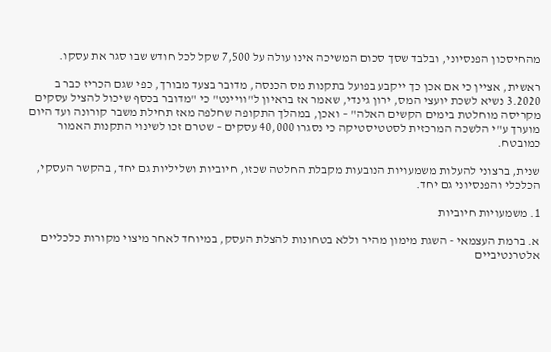מהחיסכון הפנסיוני, ובלבד שסך סכום המשיכה אינו עולה על 7,500 שקל לכל חודש שבו סגר את עסקו.

ראשית, אציין כי אם אכן כך ייקבע בפועל בתקנות מס הכנסה, מדובר בצעד מבורך, כפי שגם הכריז כבר ב 3.2020 נשיא לשכת יועצי המס, ירון גינדי, שאמר אז בראיון ל"וויינט" כי "מדובר בכסף שיכול להציל עסקים מקריסה מוחלטת בימים הקשים האלה" – ואכן, במהלך התקופה שחלפה מאז תחילת משבר קורונה ועד היום מוערך ע"י הלשכה המרכזית לסטטיסטיקה כי נסגרו 40,000 עסקים – שטרם זכו לשינוי התקנות האמור כמובטח.

שנית, ברצוני להעלות משמעויות הנובעות מקבלת החלטה שכזו, חיוביות ושליליות גם יחד, בהקשר העסקי, הכלכלי והפנסיוני גם יחד.

1. משמעויות חיוביות

א. ברמת העצמאי - השגת מימון מהיר וללא בטחונות להצלת העסק, במיוחד לאחר מיצוי מקורות כלכליים אלטרנטיביים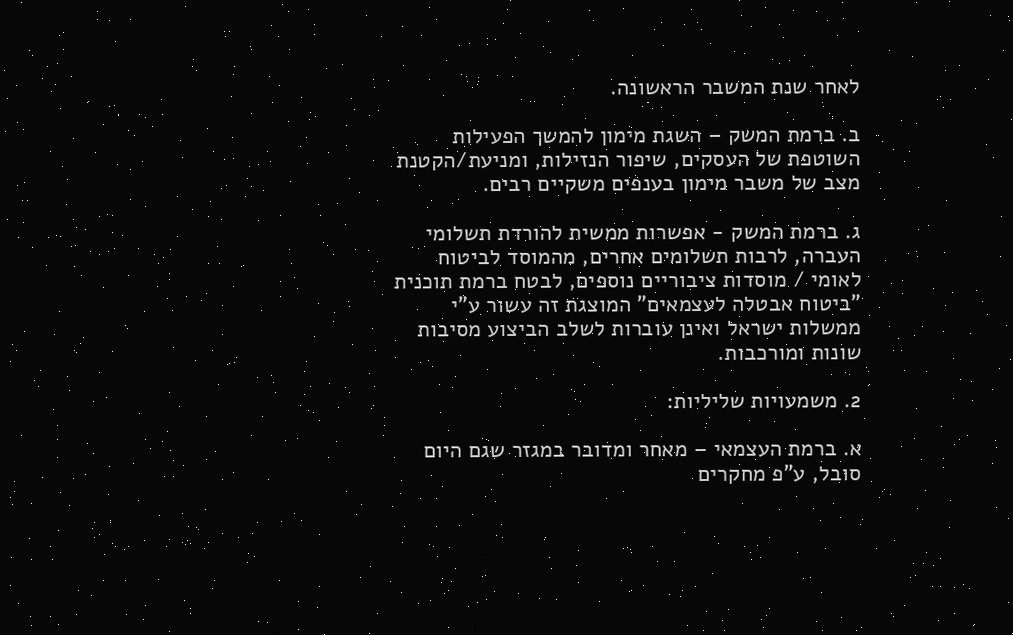לאחר שנת המשבר הראשונה.

ב. ברמת המשק – השגת מימון להמשך הפעילות השוטפת של העסקים, שיפור הנזילות, ומניעת/הקטנת מצב של משבר מימון בענפים משקיים רבים.

ג. ברמת המשק - אפשרות ממשית להורדת תשלומי העברה, לרבות תשלומים אחרים, מהמוסד לביטוח לאומי / מוסדות ציבוריים נוספים, לבטח ברמת תוכנית "ביטוח אבטלה לעצמאים" המוצגת זה עשור ע"י ממשלות ישראל ואינן עוברות לשלב הביצוע מסיבות שונות ומורכבות.

2. משמעויות שליליות:

א. ברמת העצמאי – מאחר ומדובר במגזר שגם היום סובל, ע"פ מחקרים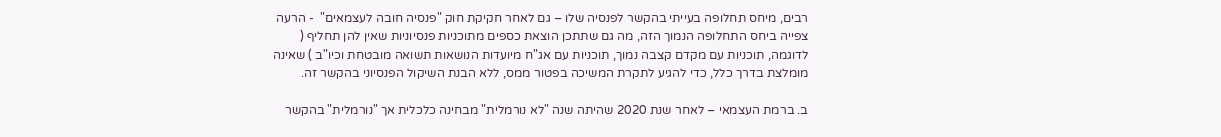רבים, מיחס תחלופה בעייתי בהקשר לפנסיה שלו – גם לאחר חקיקת חוק "פנסיה חובה לעצמאים"  - הרעה צפייה ביחס התחלופה הנמוך הזה, מה גם שתתכן הוצאת כספים מתוכניות פנסיוניות שאין להן תחליף ( לדוגמה, תוכניות עם מקדם קצבה נמוך, תוכניות עם אג"ח מיועדות הנושאות תשואה מובטחת וכיו"ב ) שאינה מומלצת בדרך כלל, כדי להגיע לתקרת המשיכה בפטור ממס, ללא הבנת השיקול הפנסיוני בהקשר זה.

ב. ברמת העצמאי – לאחר שנת 2020 שהיתה שנה "לא נורמלית" מבחינה כלכלית אך "נורמלית" בהקשר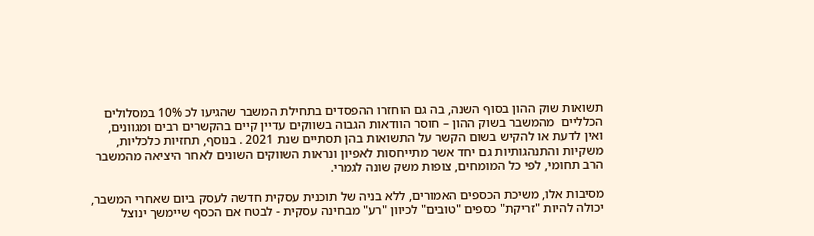תשואות שוק ההון בסוף השנה, בה גם הוחזרו ההפסדים בתחילת המשבר שהגיעו לכ 10% במסלולים הכלליים  מהמשבר בשוק ההון – חוסר הוודאות הגבוה בשווקים עדיין קיים בהקשרים רבים ומגוונים, ואין לדעת או להקיש בשום הקשר על התשואות בהן תסתיים שנת 2021 . בנוסף, תחזיות כלכליות, משקיות והתנהגותיות גם יחד אשר מתייחסות לאפיון ונראות השווקים השונים לאחר היציאה מהמשבר הרב תחומי, לפי כל המומחים, צופות משק שונה לגמרי.

מסיבות אלו, משיכת הכספים האמורים, ללא בניה של תוכנית עסקית חדשה לעסק ביום שאחרי המשבר, יכולה להיות "זריקת" כספים "טובים" לכיוון "רע" מבחינה עסקית - לבטח אם הכסף שיימשך ינוצל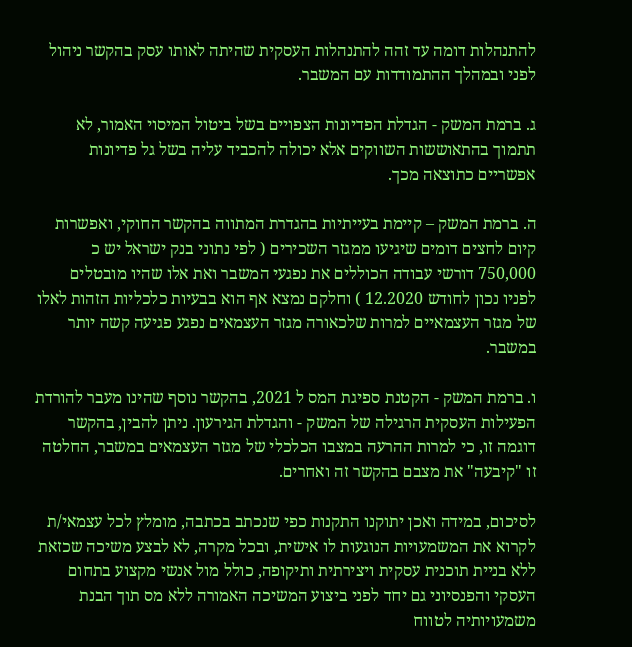להתנהלות דומה עד זהה להתנהלות העסקית שהיתה לאותו עסק בהקשר ניהול לפני ובמהלך ההתמודדות עם המשבר.

ג. ברמת המשק - הגדלת הפדיונות הצפויים בשל ביטול המיסוי האמור, לא תתמוך בהתאוששות השווקים אלא יכולה להכביד עליה בשל גל פדיונות אפשריים כתוצאה מכך.

ה. ברמת המשק – קיימת בעייתיות בהגדרת המתווה בהקשר החוקי, ואפשרות קיום לחצים דומים שיגיעו ממגזר השכירים ( לפי נתוני בנק ישראל יש כ 750,000 דורשי עבודה הכוללים את נפגעי המשבר ואת אלו שהיו מובטלים לפניו נכון לחודש 12.2020 ) וחלקם נמצא אף הוא בבעיות כלכליות הזהות לאלו של מגזר העצמאיים למרות שלכאורה מגזר העצמאים נפגע פגיעה קשה יותר במשבר.

ו. ברמת המשק - הקטנת ספיגת המס ל 2021, בהקשר נוסף שהינו מעבר להורדת הפעילות העסקית הרגילה של המשק - והגדלת הגירעון. ניתן להבין, בהקשר דוגמה זו, כי למרות ההרעה במצבו הכלכלי של מגזר העצמאים במשבר, החלטה זו "קיבעה" את מצבם בהקשר זה ואחרים.

לסיכום, במידה ואכן יתוקנו התקנות כפי שנכתב בכתבה, מומלץ לכל עצמאי/ת לקרוא את המשמעויות הנוגעות לו אישית, ובכל מקרה, לא לבצע משיכה שכזאת ללא בניית תוכנית עסקית ויצירתית ותיקופה, כולל מול אנשי מקצוע בתחום העסקי והפנסיוני גם יחד לפני ביצוע המשיכה האמורה ללא מס תוך הבנת משמעויותיה לטווח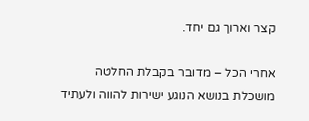קצר וארוך גם יחד.

אחרי הכל – מדובר בקבלת החלטה מושכלת בנושא הנוגע ישירות להווה ולעתיד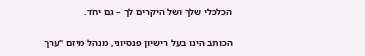הכלכלי שלך ושל היקרים לך – גם יחד.

הכותב הינו בעל רישיון פנסיוני, מנהל מיזם "ערך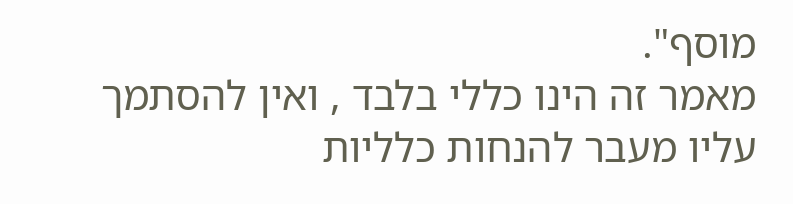מוסף".
מאמר זה הינו כללי בלבד , ואין להסתמך עליו מעבר להנחות כלליות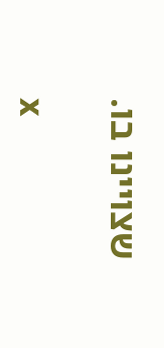שצויינו בו.

x